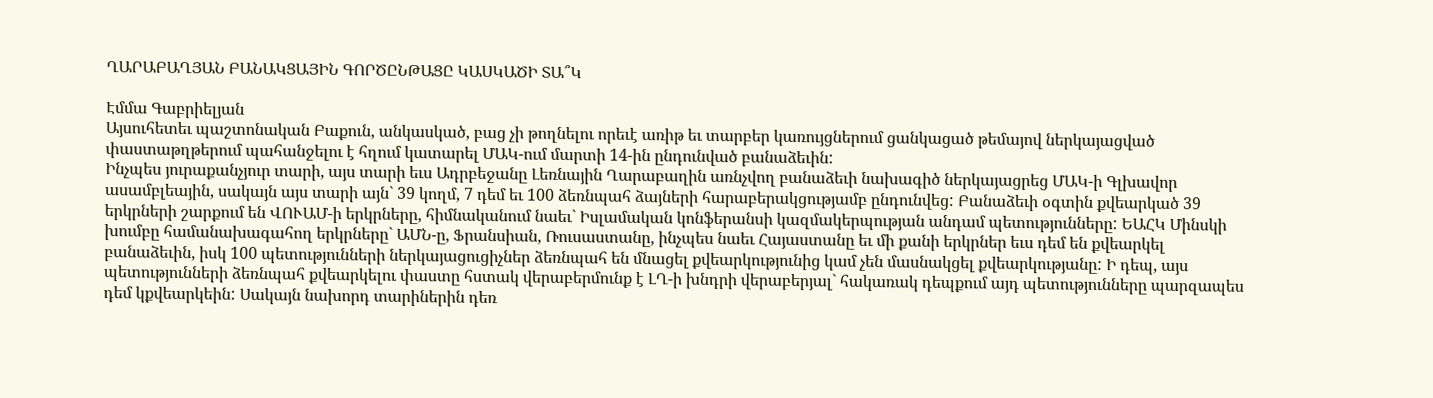ՂԱՐԱԲԱՂՅԱՆ ԲԱՆԱԿՑԱՅԻՆ ԳՈՐԾԸՆԹԱՑԸ ԿԱՍԿԱԾԻ ՏԱ՞Կ

Էմմա Գաբրիելյան
Այսուհետեւ պաշտոնական Բաքուն, անկասկած, բաց չի թողնելու որեւէ առիթ եւ տարբեր կառույցներում ցանկացած թեմայով ներկայացված փաստաթղթերում պահանջելու է հղում կատարել ՄԱԿ-ում մարտի 14-ին ընդունված բանաձեւին:
Ինչպես յուրաքանչյուր տարի, այս տարի եւս Ադրբեջանը Լեռնային Ղարաբաղին առնչվող բանաձեւի նախագիծ ներկայացրեց ՄԱԿ-ի Գլխավոր ասամբլեային, սակայն այս տարի այն` 39 կողմ, 7 դեմ եւ 100 ձեռնպահ ձայների հարաբերակցությամբ ընդունվեց: Բանաձեւի օգտին քվեարկած 39 երկրների շարքում են ՎՈՒԱՄ-ի երկրները, հիմնականում նաեւ` Իսլամական կոնֆերանսի կազմակերպության անդամ պետությունները: ԵԱՀԿ Մինսկի խումբը համանախագահող երկրները` ԱՄՆ-ը, Ֆրանսիան, Ռուսաստանը, ինչպես նաեւ Հայաստանը եւ մի քանի երկրներ եւս դեմ են քվեարկել բանաձեւին, իսկ 100 պետությունների ներկայացուցիչներ ձեռնպահ են մնացել քվեարկությունից կամ չեն մասնակցել քվեարկությանը: Ի դեպ, այս պետությունների ձեռնպահ քվեարկելու փաստը հստակ վերաբերմունք է ԼՂ-ի խնդրի վերաբերյալ` հակառակ դեպքում այդ պետությունները պարզապես դեմ կքվեարկեին: Սակայն նախորդ տարիներին դեռ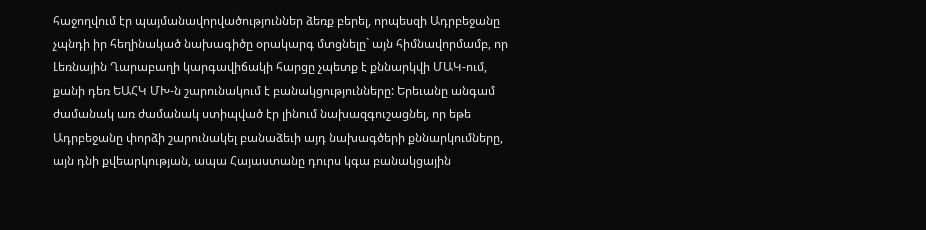հաջողվում էր պայմանավորվածություններ ձեռք բերել, որպեսզի Ադրբեջանը չպնդի իր հեղինակած նախագիծը օրակարգ մտցնելը` այն հիմնավորմամբ, որ Լեռնային Ղարաբաղի կարգավիճակի հարցը չպետք է քննարկվի ՄԱԿ-ում, քանի դեռ ԵԱՀԿ ՄԽ-ն շարունակում է բանակցությունները: Երեւանը անգամ ժամանակ առ ժամանակ ստիպված էր լինում նախազգուշացնել, որ եթե Ադրբեջանը փորձի շարունակել բանաձեւի այդ նախագծերի քննարկումները, այն դնի քվեարկության, ապա Հայաստանը դուրս կգա բանակցային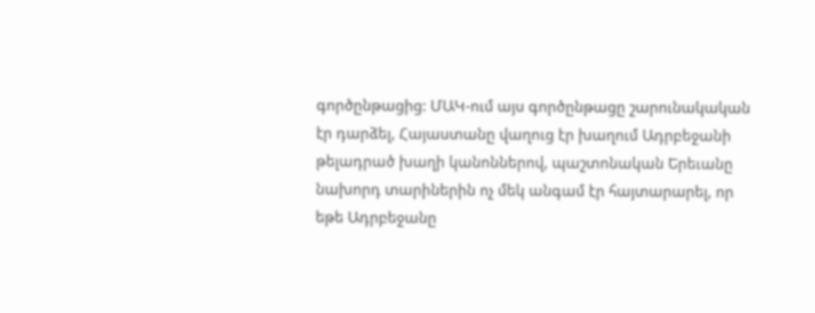գործընթացից: ՄԱԿ-ում այս գործընթացը շարունակական էր դարձել, Հայաստանը վաղուց էր խաղում Ադրբեջանի թելադրած խաղի կանոններով, պաշտոնական Երեւանը նախորդ տարիներին ոչ մեկ անգամ էր հայտարարել, որ եթե Ադրբեջանը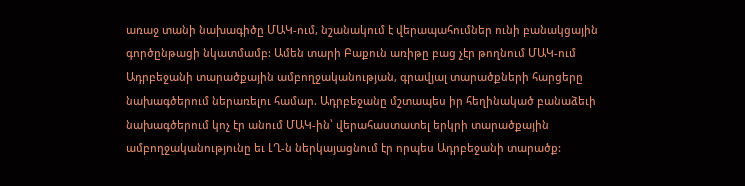առաջ տանի նախագիծը ՄԱԿ-ում, նշանակում է վերապահումներ ունի բանակցային գործընթացի նկատմամբ: Ամեն տարի Բաքուն առիթը բաց չէր թողնում ՄԱԿ-ում Ադրբեջանի տարածքային ամբողջականության, գրավյալ տարածքների հարցերը նախագծերում ներառելու համար. Ադրբեջանը մշտապես իր հեղինակած բանաձեւի նախագծերում կոչ էր անում ՄԱԿ-ին՝ վերահաստատել երկրի տարածքային ամբողջականությունը եւ ԼՂ-ն ներկայացնում էր որպես Ադրբեջանի տարածք: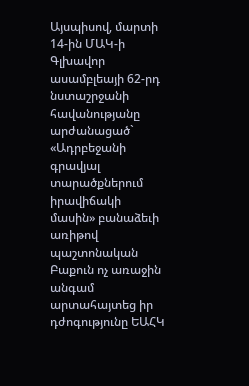Այսպիսով, մարտի 14-ին ՄԱԿ-ի Գլխավոր ասամբլեայի 62-րդ նստաշրջանի հավանությանը արժանացած` «Ադրբեջանի գրավյալ տարածքներում իրավիճակի մասին» բանաձեւի առիթով պաշտոնական Բաքուն ոչ առաջին անգամ արտահայտեց իր դժոգությունը ԵԱՀԿ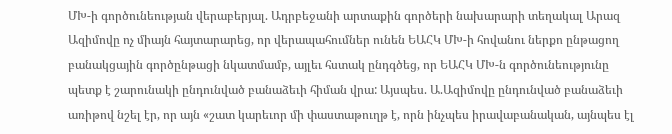ՄԽ-ի գործունեության վերաբերյալ. Ադրբեջանի արտաքին գործերի նախարարի տեղակալ Արազ Ազիմովը ոչ միայն հայտարարեց, որ վերապահումներ ունեն ԵԱՀԿ ՄԽ-ի հովանու ներքո ընթացող բանակցային գործընթացի նկատմամբ, այլեւ հստակ ընդգծեց, որ ԵԱՀԿ ՄԽ-ն գործունեությունը պետք է շարունակի ընդունված բանաձեւի հիման վրա: Այսպես. Ա.Ազիմովը ընդունված բանաձեւի առիթով նշել էր, որ այն «շատ կարեւոր մի փաստաթուղթ է, որն ինչպես իրավաբանական, այնպես էլ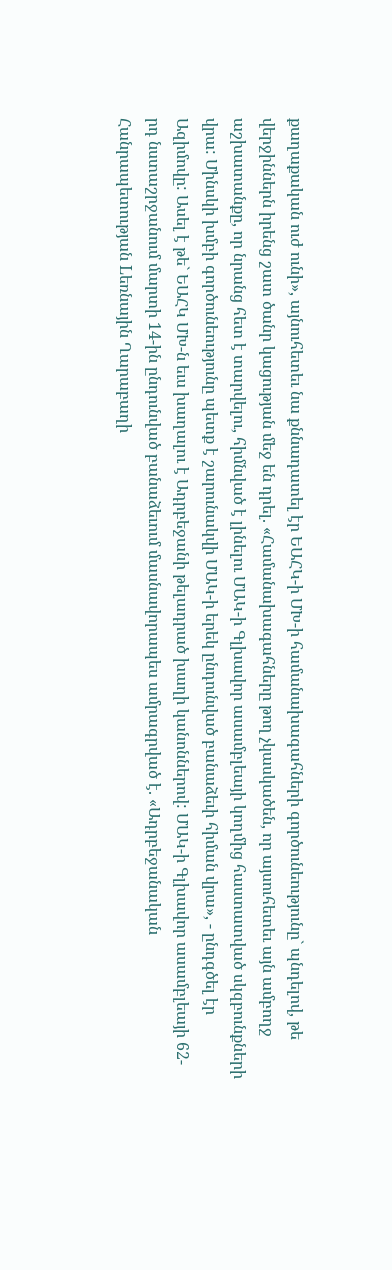քաղաքական ուժ ունի», այնուհետեւ նա քննադատել էր ԵԱՀԿ-ի ՄԽ-ի համանախագահների գործունեությունը` պնդելով, թե վերջիններն իրենց շատ ծանր կացության մեջ են դրել. «Համանախագահները թող չկասկածեն, որ այսուհետեւ այն ամբողջ աշխատանքը, որ նրանց հետ է տարվելու, հիմնված է լինելու ՄԱԿ-ի Գլխավոր ասամբլեայի կողմից հաստատված սկզբունքների վրա: Մինսկի խմբի գործունեությունը պետք է շարունակվի ՄԱԿ-ի երեկ ընդունված բանաձեւի հիման վրա», - ընդգծել էր Ազիմովը: Ասել է թե` ԵԱՀԿ ՄԽ-ն եւս խաղալու է Ադրբեջանի թելադրած խաղի կանոններով: ՄԱԿ-ի Գլխավոր ասամբլեայի 62-րդ նստաշրջանում մարտի 14-ին ընդունված բանաձեւում մասնավորապես ամրագրված է. «Ադրբեջանական Հանրապետության Lեռնային Ղարաբաղի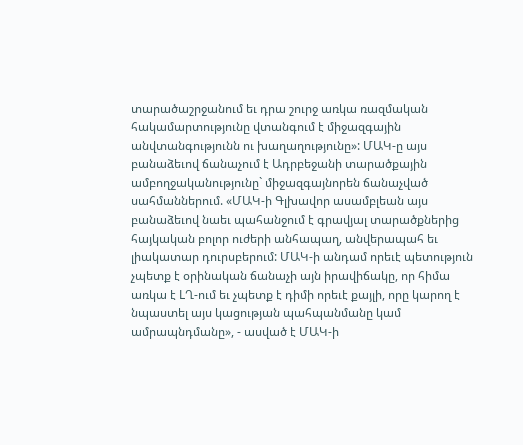տարածաշրջանում եւ դրա շուրջ առկա ռազմական հակամարտությունը վտանգում է միջազգային անվտանգությունն ու խաղաղությունը»: ՄԱԿ-ը այս բանաձեւով ճանաչում է Ադրբեջանի տարածքային ամբողջականությունը` միջազգայնորեն ճանաչված սահմաններում. «ՄԱԿ-ի Գլխավոր ասամբլեան այս բանաձեւով նաեւ պահանջում է գրավյալ տարածքներից հայկական բոլոր ուժերի անհապաղ, անվերապահ եւ լիակատար դուրսբերում: ՄԱԿ-ի անդամ որեւէ պետություն չպետք է օրինական ճանաչի այն իրավիճակը, որ հիմա առկա է LՂ-ում եւ չպետք է դիմի որեւէ քայլի, որը կարող է նպաստել այս կացության պահպանմանը կամ ամրապնդմանը», - ասված է ՄԱԿ-ի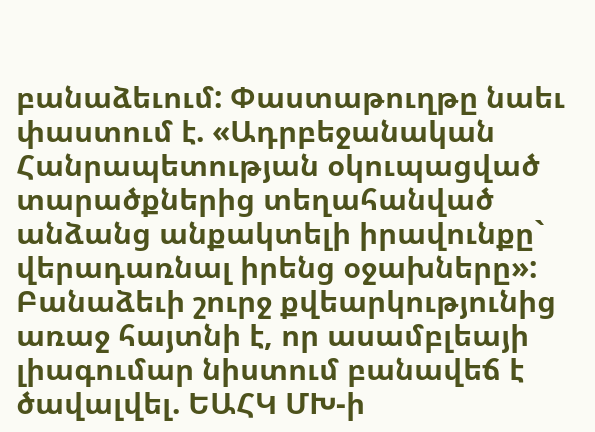բանաձեւում: Փաստաթուղթը նաեւ փաստում է. «Ադրբեջանական Հանրապետության օկուպացված տարածքներից տեղահանված անձանց անքակտելի իրավունքը` վերադառնալ իրենց օջախները»: Բանաձեւի շուրջ քվեարկությունից առաջ հայտնի է, որ ասամբլեայի լիագումար նիստում բանավեճ է ծավալվել. ԵԱՀԿ ՄԽ-ի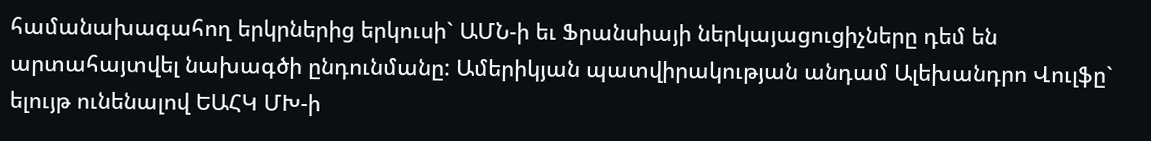համանախագահող երկրներից երկուսի` ԱՄՆ-ի եւ Ֆրանսիայի ներկայացուցիչները դեմ են արտահայտվել նախագծի ընդունմանը: Ամերիկյան պատվիրակության անդամ Ալեխանդրո Վուլֆը` ելույթ ունենալով ԵԱՀԿ ՄԽ-ի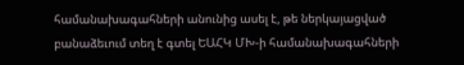համանախագահների անունից ասել է, թե ներկայացված բանաձեւում տեղ է գտել ԵԱՀԿ ՄԽ-ի համանախագահների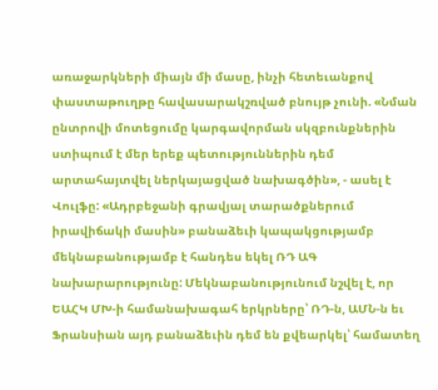առաջարկների միայն մի մասը, ինչի հետեւանքով փաստաթուղթը հավասարակշռված բնույթ չունի. «Նման ընտրովի մոտեցումը կարգավորման սկզբունքներին ստիպում է մեր երեք պետություններին դեմ արտահայտվել ներկայացված նախագծին», - ասել է Վուլֆը: «Ադրբեջանի գրավյալ տարածքներում իրավիճակի մասին» բանաձեւի կապակցությամբ մեկնաբանությամբ է հանդես եկել ՌԴ ԱԳ նախարարությունը: Մեկնաբանությունում նշվել է, որ ԵԱՀԿ ՄԽ-ի համանախագահ երկրները՝ ՌԴ-ն, ԱՄՆ-ն եւ Ֆրանսիան այդ բանաձեւին դեմ են քվեարկել՝ համատեղ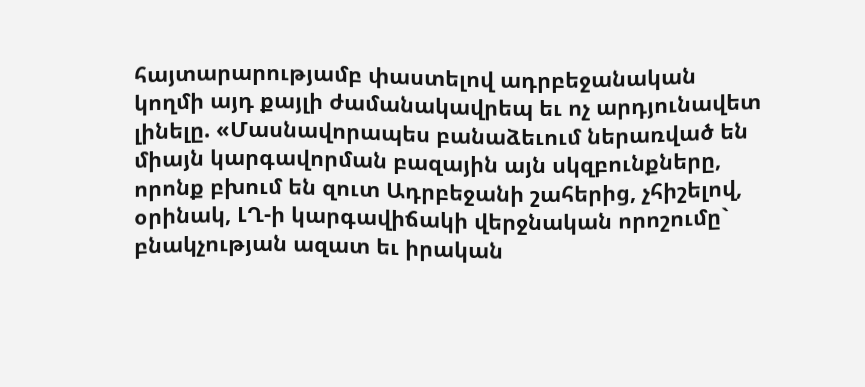հայտարարությամբ փաստելով ադրբեջանական կողմի այդ քայլի ժամանակավրեպ եւ ոչ արդյունավետ լինելը. «Մասնավորապես բանաձեւում ներառված են միայն կարգավորման բազային այն սկզբունքները, որոնք բխում են զուտ Ադրբեջանի շահերից, չհիշելով, օրինակ, ԼՂ-ի կարգավիճակի վերջնական որոշումը` բնակչության ազատ եւ իրական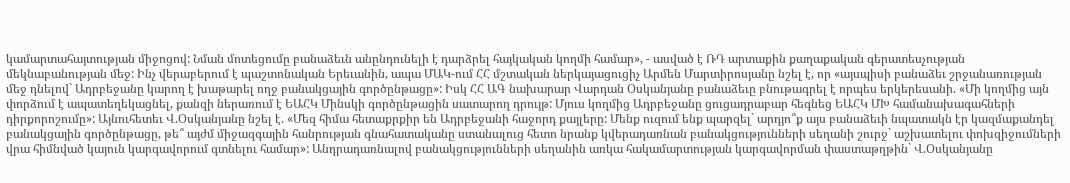կամարտահայտության միջոցով: Նման մոտեցումը բանաձեւն անընդունելի է դարձրել հայկական կողմի համար», - ասված է ՌԴ արտաքին քաղաքական գերատեսչության մեկնաբանության մեջ: Ինչ վերաբերում է պաշտոնական Երեւանին, ապա ՄԱԿ-ում ՀՀ մշտական ներկայացուցիչ Արմեն Մարտիրոսյանը նշել է, որ «այսպիսի բանաձեւ շրջանառության մեջ դնելով` Ադրբեջանը կարող է խաթարել ողջ բանակցային գործընթացը»: Իսկ ՀՀ ԱԳ նախարար Վարդան Օսկանյանը բանաձեւը բնութագրել է որպես երկերեսանի. «Մի կողմից այն փորձում է ապատեղեկացնել, քանզի ներառում է ԵԱՀԿ Մինսկի գործընթացին սատարող դրույթ: Մյուս կողմից Ադրբեջանը ցուցադրաբար հեգնեց ԵԱՀԿ ՄԽ համանախագահների դիրքորոշումը»: Այնուհետեւ Վ.Օսկանյանը նշել է. «Մեզ հիմա հետաքրքիր են Ադրբեջանի հաջորդ քայլերը: Մենք ուզում ենք պարզել` արդյո՞ք այս բանաձեւի նպատակն էր կազմաքանդել բանակցային գործընթացը, թե՞ այժմ միջազգային հանրության գնահատականը ստանալուց հետո նրանք կվերադառնան բանակցությունների սեղանի շուրջ` աշխատելու փոխզիջումների վրա հիմնված կայուն կարգավորում գտնելու համար»: Անդրադառնալով բանակցությունների սեղանին առկա հակամարտության կարգավորման փաստաթղթին` Վ.Օսկանյանը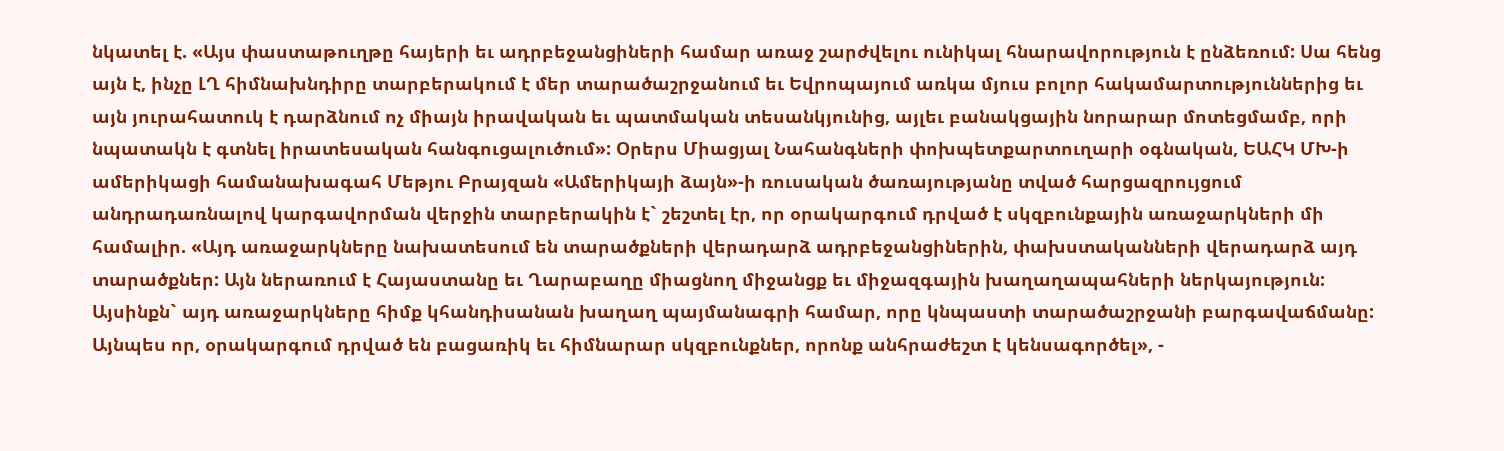նկատել է. «Այս փաստաթուղթը հայերի եւ ադրբեջանցիների համար առաջ շարժվելու ունիկալ հնարավորություն է ընձեռում: Սա հենց այն է, ինչը ԼՂ հիմնախնդիրը տարբերակում է մեր տարածաշրջանում եւ Եվրոպայում առկա մյուս բոլոր հակամարտություններից եւ այն յուրահատուկ է դարձնում ոչ միայն իրավական եւ պատմական տեսանկյունից, այլեւ բանակցային նորարար մոտեցմամբ, որի նպատակն է գտնել իրատեսական հանգուցալուծում»: Օրերս Միացյալ Նահանգների փոխպետքարտուղարի օգնական, ԵԱՀԿ ՄԽ-ի ամերիկացի համանախագահ Մեթյու Բրայզան «Ամերիկայի ձայն»-ի ռուսական ծառայությանը տված հարցազրույցում անդրադառնալով կարգավորման վերջին տարբերակին է` շեշտել էր, որ օրակարգում դրված է սկզբունքային առաջարկների մի համալիր. «Այդ առաջարկները նախատեսում են տարածքների վերադարձ ադրբեջանցիներին, փախստականների վերադարձ այդ տարածքներ: Այն ներառում է Հայաստանը եւ Ղարաբաղը միացնող միջանցք եւ միջազգային խաղաղապահների ներկայություն: Այսինքն` այդ առաջարկները հիմք կհանդիսանան խաղաղ պայմանագրի համար, որը կնպաստի տարածաշրջանի բարգավաճմանը: Այնպես որ, օրակարգում դրված են բացառիկ եւ հիմնարար սկզբունքներ, որոնք անհրաժեշտ է կենսագործել», -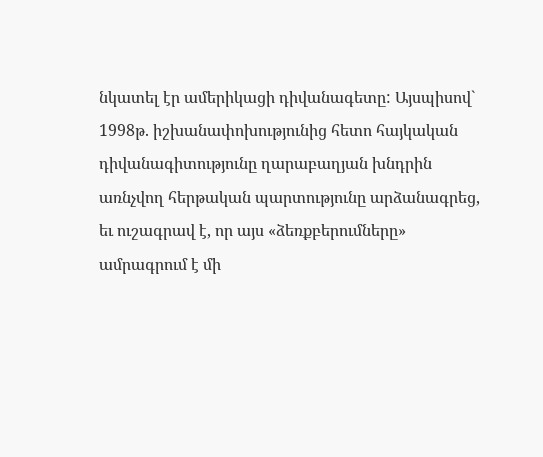նկատել էր ամերիկացի դիվանագետը: Այսպիսով` 1998թ. իշխանափոխությունից հետո հայկական դիվանագիտությունը ղարաբաղյան խնդրին առնչվող հերթական պարտությունը արձանագրեց, եւ ուշագրավ է, որ այս «ձեռքբերումները» ամրագրում է մի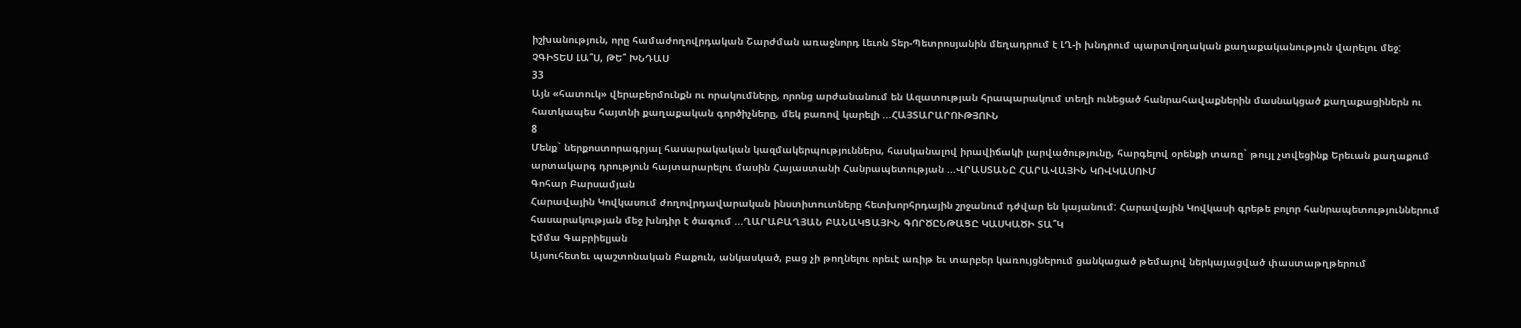իշխանություն, որը համաժողովրդական Շարժման առաջնորդ Լեւոն Տեր-Պետրոսյանին մեղադրում է ԼՂ-ի խնդրում պարտվողական քաղաքականություն վարելու մեջ:
ՉԳԻՏԵՍ ԼԱ՞Ս, ԹԵ՞ ԽՆԴԱՍ
33
Այն «հատուկ» վերաբերմունքն ու որակումները, որոնց արժանանում են Ազատության հրապարակում տեղի ունեցած հանրահավաքներին մասնակցած քաղաքացիներն ու հատկապես հայտնի քաղաքական գործիչները, մեկ բառով կարելի ...ՀԱՅՏԱՐԱՐՈՒԹՅՈՒՆ
8
Մենք` ներքոստորագրյալ հասարակական կազմակերպություններս, հասկանալով իրավիճակի լարվածությունը, հարգելով օրենքի տառը` թույլ չտվեցինք Երեւան քաղաքում արտակարգ դրություն հայտարարելու մասին Հայաստանի Հանրապետության ...ՎՐԱՍՏԱՆԸ ՀԱՐԱՎԱՅԻՆ ԿՈՎԿԱՍՈՒՄ
Գոհար Բարսամյան
Հարավային Կովկասում ժողովրդավարական ինստիտուտները հետխորհրդային շրջանում դժվար են կայանում: Հարավային Կովկասի գրեթե բոլոր հանրապետություններում հասարակության մեջ խնդիր է ծագում ...ՂԱՐԱԲԱՂՅԱՆ ԲԱՆԱԿՑԱՅԻՆ ԳՈՐԾԸՆԹԱՑԸ ԿԱՍԿԱԾԻ ՏԱ՞Կ
Էմմա Գաբրիելյան
Այսուհետեւ պաշտոնական Բաքուն, անկասկած, բաց չի թողնելու որեւէ առիթ եւ տարբեր կառույցներում ցանկացած թեմայով ներկայացված փաստաթղթերում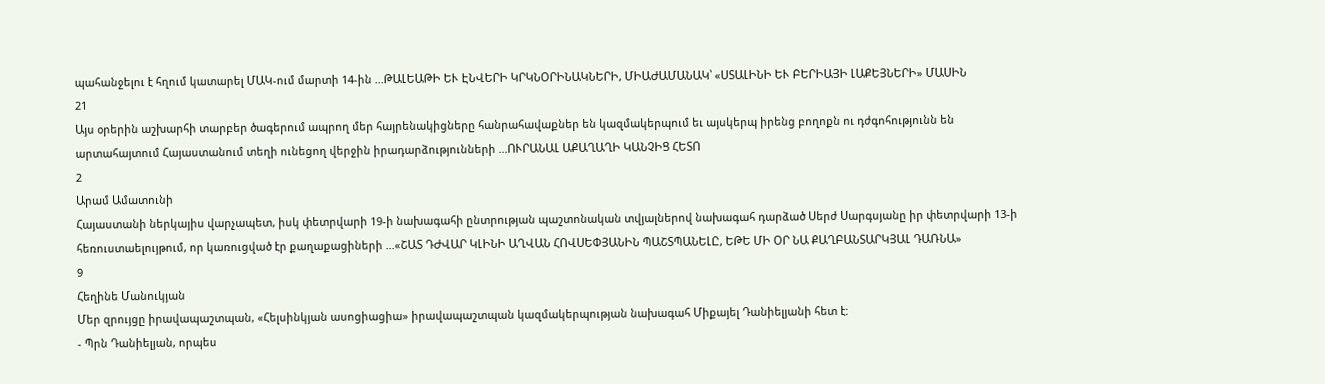պահանջելու է հղում կատարել ՄԱԿ-ում մարտի 14-ին ...ԹԱԼԵԱԹԻ ԵՒ ԷՆՎԵՐԻ ԿՐԿՆՕՐԻՆԱԿՆԵՐԻ, ՄԻԱԺԱՄԱՆԱԿ՝ «ՍՏԱԼԻՆԻ ԵՒ ԲԵՐԻԱՅԻ ԼԱՔԵՅՆԵՐԻ» ՄԱՍԻՆ
21
Այս օրերին աշխարհի տարբեր ծագերում ապրող մեր հայրենակիցները հանրահավաքներ են կազմակերպում եւ այսկերպ իրենց բողոքն ու դժգոհությունն են արտահայտում Հայաստանում տեղի ունեցող վերջին իրադարձությունների ...ՈՒՐԱՆԱԼ ԱՔԱՂԱՂԻ ԿԱՆՉԻՑ ՀԵՏՈ
2
Արամ Ամատունի
Հայաստանի ներկայիս վարչապետ, իսկ փետրվարի 19-ի նախագահի ընտրության պաշտոնական տվյալներով նախագահ դարձած Սերժ Սարգսյանը իր փետրվարի 13-ի հեռուստաելույթում, որ կառուցված էր քաղաքացիների ...«ՇԱՏ ԴԺՎԱՐ ԿԼԻՆԻ ԱՂՎԱՆ ՀՈՎՍԵՓՅԱՆԻՆ ՊԱՇՏՊԱՆԵԼԸ, ԵԹԵ ՄԻ ՕՐ ՆԱ ՔԱՂԲԱՆՏԱՐԿՅԱԼ ԴԱՌՆԱ»
9
Հեղինե Մանուկյան
Մեր զրույցը իրավապաշտպան, «Հելսինկյան ասոցիացիա» իրավապաշտպան կազմակերպության նախագահ Միքայել Դանիելյանի հետ է:
- Պրն Դանիելյան, որպես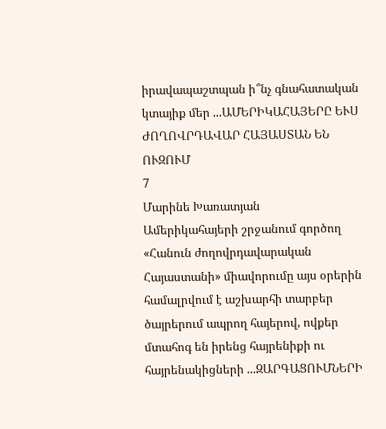իրավապաշտպան ի՞նչ գնահատական կտայիք մեր ...ԱՄԵՐԻԿԱՀԱՅԵՐԸ ԵՒՍ ԺՈՂՈՎՐԴԱՎԱՐ ՀԱՅԱՍՏԱՆ ԵՆ ՈՒԶՈՒՄ
7
Մարինե Խառատյան
Ամերիկահայերի շրջանում գործող «Հանուն ժողովրդավարական Հայաստանի» միավորումը այս օրերին համալրվում է աշխարհի տարբեր ծայրերում ապրող հայերով, ովքեր մտահոգ են իրենց հայրենիքի ու հայրենակիցների ...ԶԱՐԳԱՑՈՒՄՆԵՐԻ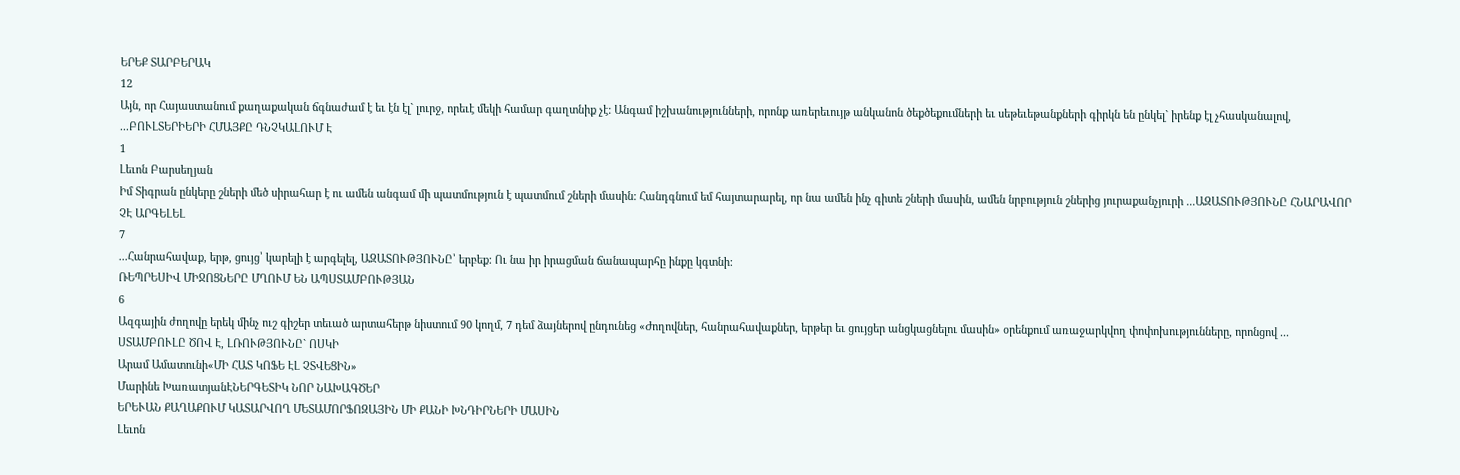ԵՐԵՔ ՏԱՐԲԵՐԱԿ
12
Այն, որ Հայաստանում քաղաքական ճգնաժամ է եւ էն էլ` լուրջ, որեւէ մեկի համար գաղտնիք չէ: Անգամ իշխանությունների, որոնք առերեւույթ անկանոն ծեքծեքումների եւ սեթեւեթանքների գիրկն են ընկել` իրենք էլ չհասկանալով, ...ԲՈՒԼՏԵՐԻԵՐԻ ՀՄԱՅՔԸ ԴՆՉԿԱԼՈՒՄ Է
1
Լեւոն Բարսեղյան
Իմ Տիգրան ընկերը շների մեծ սիրահար է ու ամեն անգամ մի պատմություն է պատմում շների մասին: Հանդգնում եմ հայտարարել, որ նա ամեն ինչ գիտե շների մասին, ամեն նրբություն շներից յուրաքանչյուրի ...ԱԶԱՏՈՒԹՅՈՒՆԸ ՀՆԱՐԱՎՈՐ ՉԷ ԱՐԳԵԼԵԼ
7
...Հանրահավաք, երթ, ցույց՝ կարելի է արգելել, ԱԶԱՏՈՒԹՅՈՒՆԸ՝ երբեք: Ու նա իր իրացման ճանապարհը ինքը կգտնի:
ՌԵՊՐԵՍԻՎ ՄԻՋՈՑՆԵՐԸ ՄՂՈՒՄ ԵՆ ԱՊՍՏԱՄԲՈՒԹՅԱՆ
6
Ազգային ժողովը երեկ մինչ ուշ գիշեր տեւած արտահերթ նիստում 90 կողմ, 7 դեմ ձայներով ընդունեց «Ժողովներ, հանրահավաքներ, երթեր եւ ցույցեր անցկացնելու մասին» օրենքում առաջարկվող փոփոխությունները, որոնցով ...
ՍՏԱՄԲՈՒԼԸ ԾՈՎ Է, ԼՌՈՒԹՅՈՒՆԸ` ՈՍԿԻ
Արամ Ամատունի«ՄԻ ՀԱՏ ԿՈՖԵ ԷԼ ՉՏՎԵՑԻՆ»
Մարինե ԽառատյանԷՆԵՐԳԵՏԻԿ ՆՈՐ ՆԱԽԱԳԾԵՐ
ԵՐԵՒԱՆ ՔԱՂԱՔՈՒՄ ԿԱՏԱՐՎՈՂ ՄԵՏԱՄՈՐՖՈԶԱՅԻՆ ՄԻ ՔԱՆԻ ԽՆԴԻՐՆԵՐԻ ՄԱՍԻՆ
Լեւոն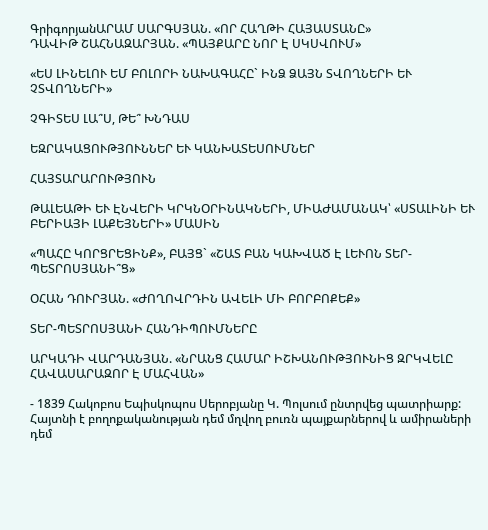ԳրիգորյանԱՐԱՄ ՍԱՐԳՍՅԱՆ. «ՈՐ ՀԱՂԹԻ ՀԱՅԱՍՏԱՆԸ»
ԴԱՎԻԹ ՇԱՀՆԱԶԱՐՅԱՆ. «ՊԱՅՔԱՐԸ ՆՈՐ Է ՍԿՍՎՈՒՄ»

«ԵՍ ԼԻՆԵԼՈՒ ԵՄ ԲՈԼՈՐԻ ՆԱԽԱԳԱՀԸ` ԻՆՁ ՁԱՅՆ ՏՎՈՂՆԵՐԻ ԵՒ ՉՏՎՈՂՆԵՐԻ»

ՉԳԻՏԵՍ ԼԱ՞Ս, ԹԵ՞ ԽՆԴԱՍ

ԵԶՐԱԿԱՑՈՒԹՅՈՒՆՆԵՐ ԵՒ ԿԱՆԽԱՏԵՍՈՒՄՆԵՐ

ՀԱՅՏԱՐԱՐՈՒԹՅՈՒՆ

ԹԱԼԵԱԹԻ ԵՒ ԷՆՎԵՐԻ ԿՐԿՆՕՐԻՆԱԿՆԵՐԻ, ՄԻԱԺԱՄԱՆԱԿ՝ «ՍՏԱԼԻՆԻ ԵՒ ԲԵՐԻԱՅԻ ԼԱՔԵՅՆԵՐԻ» ՄԱՍԻՆ

«ՊԱՀԸ ԿՈՐՑՐԵՑԻՆՔ», ԲԱՅՑ` «ՇԱՏ ԲԱՆ ԿԱԽՎԱԾ Է ԼԵՒՈՆ ՏԵՐ-ՊԵՏՐՈՍՅԱՆԻ՞Ց»

ՕՀԱՆ ԴՈՒՐՅԱՆ. «ԺՈՂՈՎՐԴԻՆ ԱՎԵԼԻ ՄԻ ԲՈՐԲՈՔԵՔ»

ՏԵՐ-ՊԵՏՐՈՍՅԱՆԻ ՀԱՆԴԻՊՈՒՄՆԵՐԸ

ԱՐԿԱԴԻ ՎԱՐԴԱՆՅԱՆ. «ՆՐԱՆՑ ՀԱՄԱՐ ԻՇԽԱՆՈՒԹՅՈՒՆԻՑ ԶՐԿՎԵԼԸ ՀԱՎԱՍԱՐԱԶՈՐ Է ՄԱՀՎԱՆ»

- 1839 Հակոբոս Եպիսկոպոս Սերոբյանը Կ. Պոլսում ընտրվեց պատրիարք: Հայտնի է բողոքականության դեմ մղվող բուռն պայքարներով և ամիրաների դեմ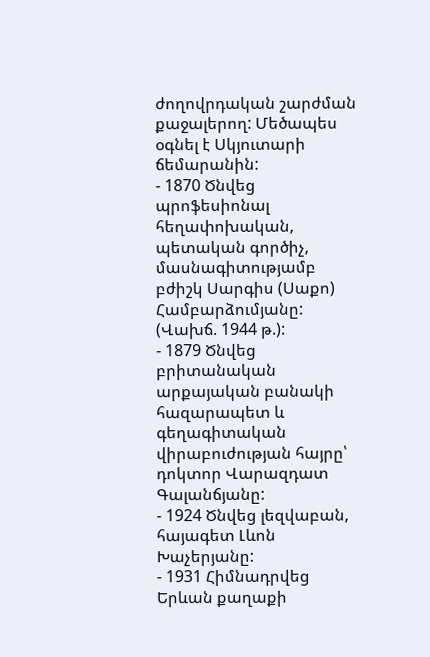ժողովրդական շարժման քաջալերող: Մեծապես օգնել է Սկյուտարի ճեմարանին:
- 1870 Ծնվեց պրոֆեսիոնալ հեղափոխական, պետական գործիչ, մասնագիտությամբ բժիշկ Սարգիս (Սաքո) Համբարձումյանը: (Վախճ. 1944 թ.):
- 1879 Ծնվեց բրիտանական արքայական բանակի հազարապետ և գեղագիտական վիրաբուժության հայրը՝ դոկտոր Վարազդատ Գալանճյանը:
- 1924 Ծնվեց լեզվաբան, հայագետ Լևոն Խաչերյանը:
- 1931 Հիմնադրվեց Երևան քաղաքի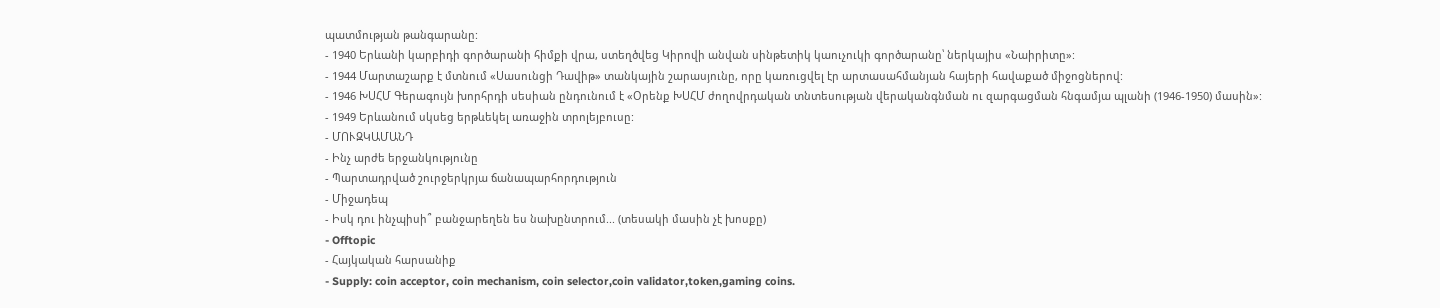պատմության թանգարանը:
- 1940 Երևանի կարբիդի գործարանի հիմքի վրա, ստեղծվեց Կիրովի անվան սինթետիկ կաուչուկի գործարանը՝ ներկայիս «Նաիրիտը»:
- 1944 Մարտաշարք է մտնում «Սասունցի Դավիթ» տանկային շարասյունը, որը կառուցվել էր արտասահմանյան հայերի հավաքած միջոցներով:
- 1946 ԽՍՀՄ Գերագույն խորհրդի սեսիան ընդունում է «Օրենք ԽՍՀՄ ժողովրդական տնտեսության վերականգնման ու զարգացման հնգամյա պլանի (1946-1950) մասին»:
- 1949 Երևանում սկսեց երթևեկել առաջին տրոլեյբուսը:
- ՄՈՒԶԿԱՄԱՆԴ
- Ինչ արժե երջանկությունը
- Պարտադրված շուրջերկրյա ճանապարհորդություն
- Միջադեպ
- Իսկ դու ինչպիսի՞ բանջարեղեն ես նախընտրում... (տեսակի մասին չէ խոսքը)
- Offtopic
- Հայկական հարսանիք
- Supply: coin acceptor, coin mechanism, coin selector,coin validator,token,gaming coins.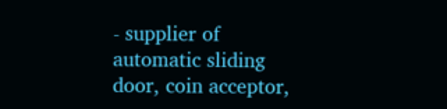- supplier of automatic sliding door, coin acceptor,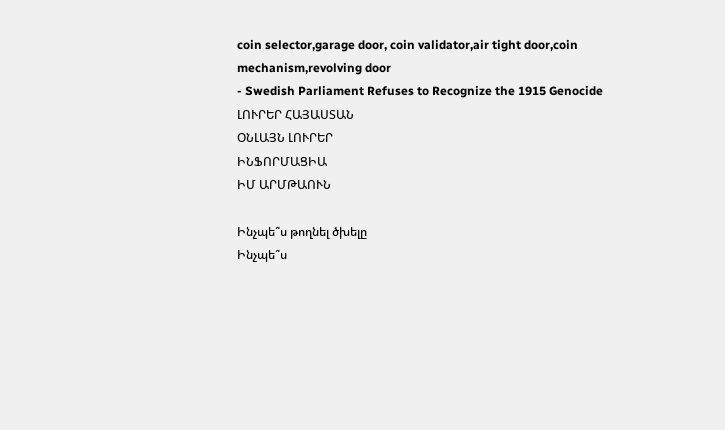coin selector,garage door, coin validator,air tight door,coin mechanism,revolving door
- Swedish Parliament Refuses to Recognize the 1915 Genocide
ԼՈՒՐԵՐ ՀԱՅԱՍՏԱՆ
ՕՆԼԱՅՆ ԼՈՒՐԵՐ
ԻՆՖՈՐՄԱՑԻԱ
ԻՄ ԱՐՄԹԱՈՒՆ

Ինչպե՞ս թողնել ծխելը
Ինչպե՞ս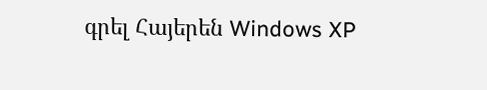գրել Հայերեն Windows XP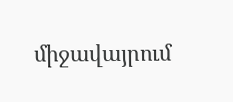միջավայրում